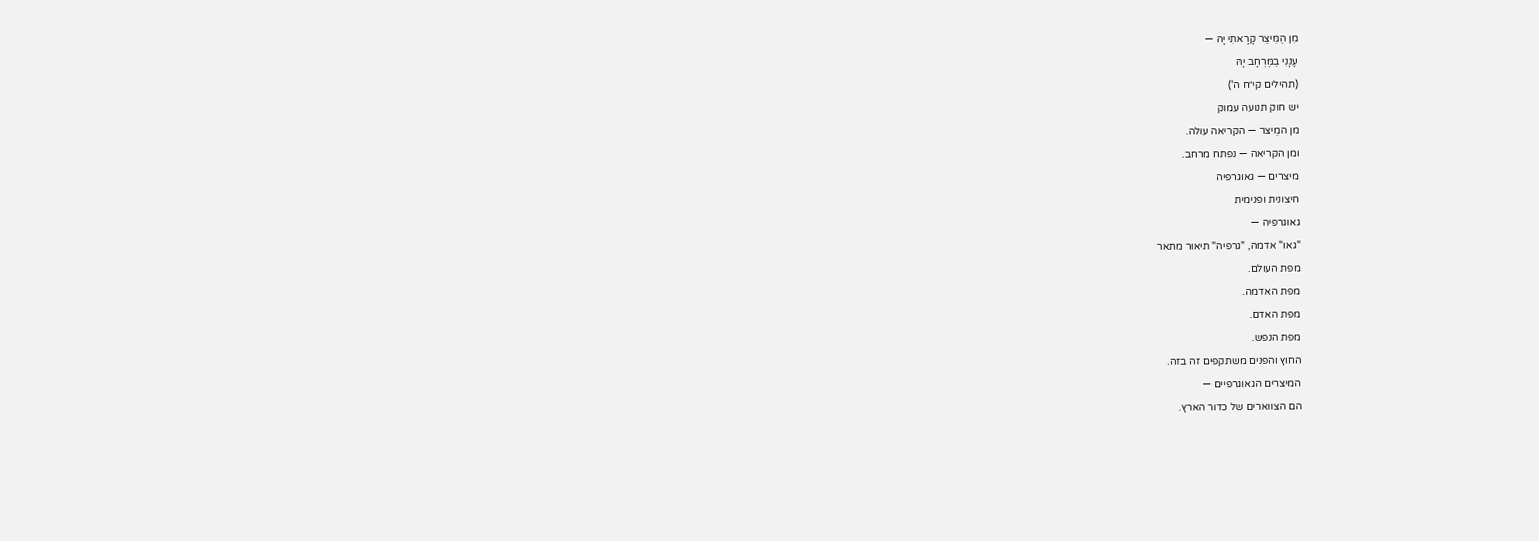מִן הַמֵּיצַר קָרָאתִי יָהּ —
עָנָנִי בַמֶּרְחָב יָהּ
(תהילים קי״ח ה')
יש חוק תנועה עמוק
מן המֵיצר — הקריאה עולה.
ומן הקריאה — נפתח מרחב.
מיצרים — גאוגרפיה
חיצונית ופנימית
גאוגרפיה —
"גאו" אדמה, "גרפיה" תיאור מתאר
מפת העולם.
מפת האדמה.
מפת האדם.
מפת הנפש.
החוץ והפנים משתקפים זה בזה.
המיצרים הגאוגרפיים —
הם הצווארים של כדור הארץ.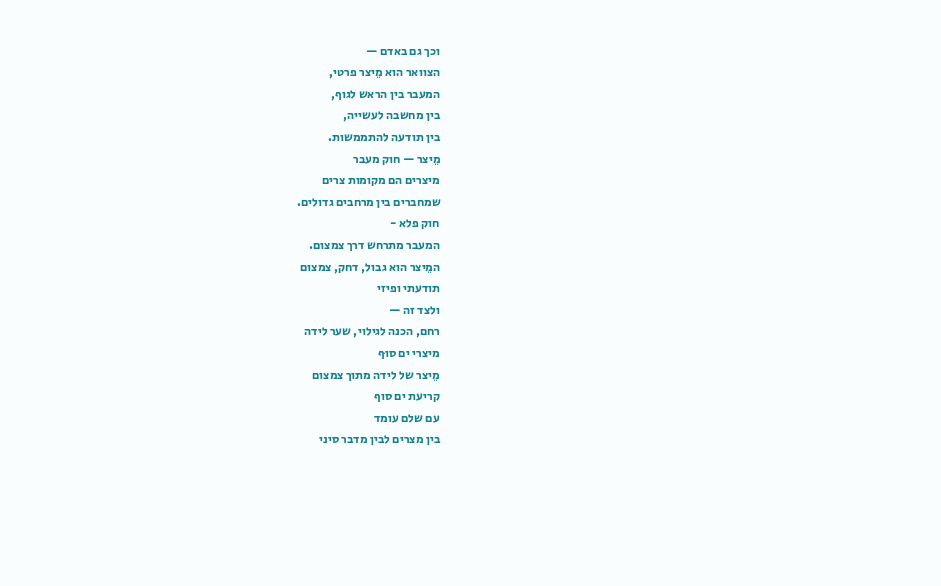וכך גם באדם —
הצוואר הוא מֵיצר פרטי,
המעבר בין הראש לגוף,
בין מחשבה לעשייה,
בין תודעה להתממשות.
מֵיצר — חוק מעבר
מיצרים הם מקומות צרים
שמחברים בין מרחבים גדולים.
חוק פלא -
המעבר מתרחש דרך צמצום.
המֵיצר הוא גבול, דחק, צמצום
תודעתי ופיזי
ולצד זה —
רחם, הכנה לגילוי, שער לידה
מיצרי ים סוּף
מֵיצר של לידה מתוך צמצום
קריעת ים סוף
עם שלם עומד
בין מצרים לבין מדבר סיני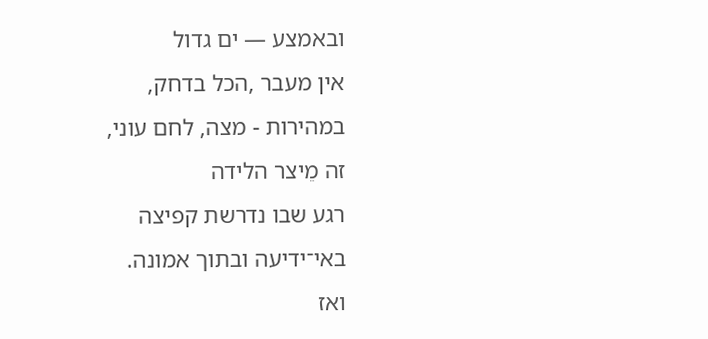ובאמצע — ים גדול
אין מעבר ,הכל בדחק,
במהירות - מצה, לחם עוני,
זה מֵיצר הלידה
רגע שבו נדרשת קפיצה
באי־ידיעה ובתוך אמונה.
ואז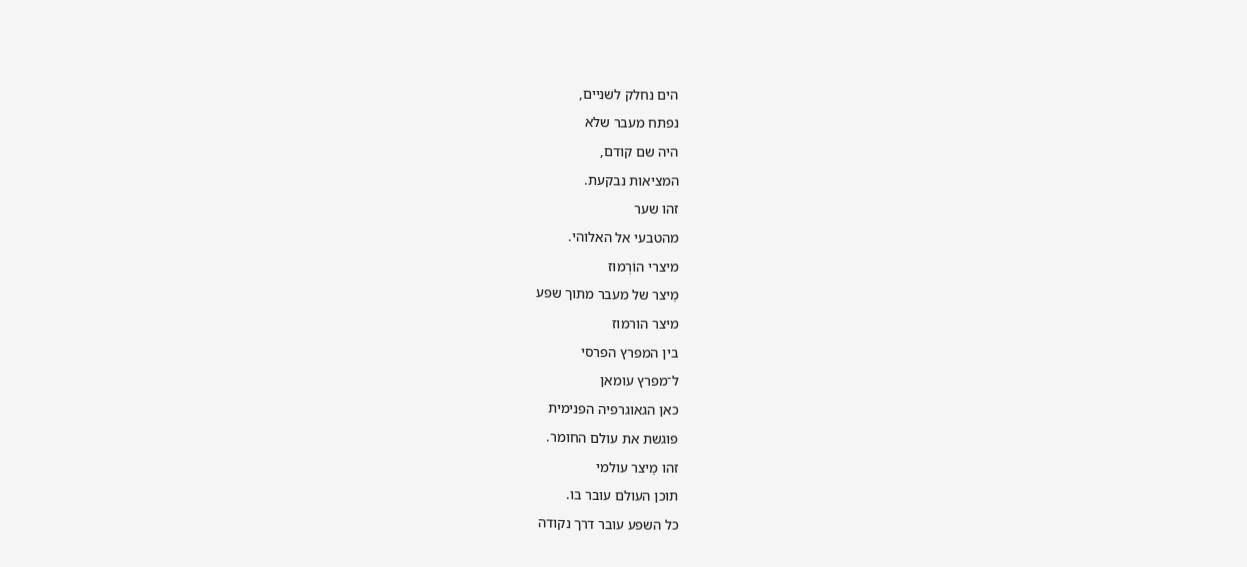הים נחלק לשניים,
נפתח מעבר שלא
היה שם קודם,
המציאות נבקעת.
זהו שער
מהטבעי אל האלוהי.
מיצרי הוֹרְמוּז
מֵיצר של מעבר מתוך שפע
מיצר הורמוז
בין המפרץ הפרסי
ל־מפרץ עומאן
כאן הגאוגרפיה הפנימית
פוגשת את עולם החומר.
זהו מֵיצר עולמי
תוכן העולם עובר בו.
כל השפע עובר דרך נקודה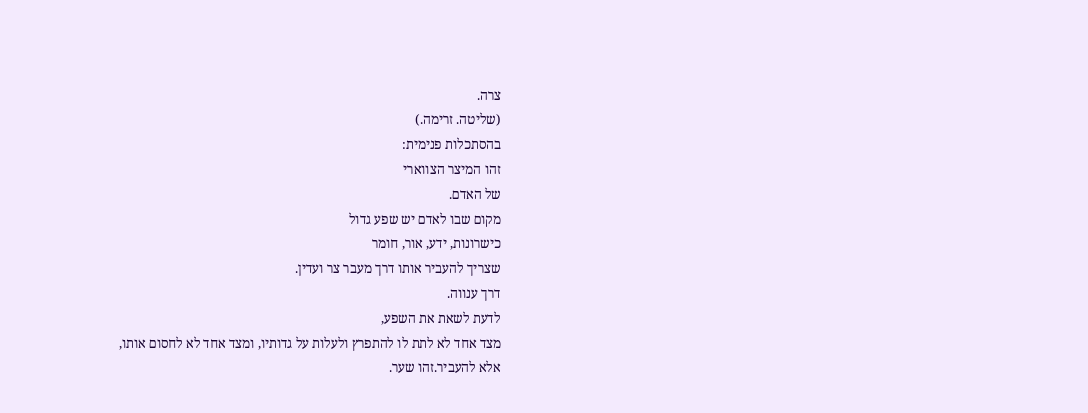צרה.
(שליטה. זרימה.)
בהסתכלות פנימית:
זהו המיצר הצווארי
של האדם.
מקום שבו לאדם יש שפע גדול
כישרונות, ידע, אור, חומר
שצריך להעביר אותו דרך מעבר צר ועדין.
דרך ענווה.
לדעת לשאת את השפע,
מצד אחד לא לתת לו להתפרץ ולעלות על גדותיו, ומצד אחד לא לחסום אותו,
אלא להעביר.זהו שער.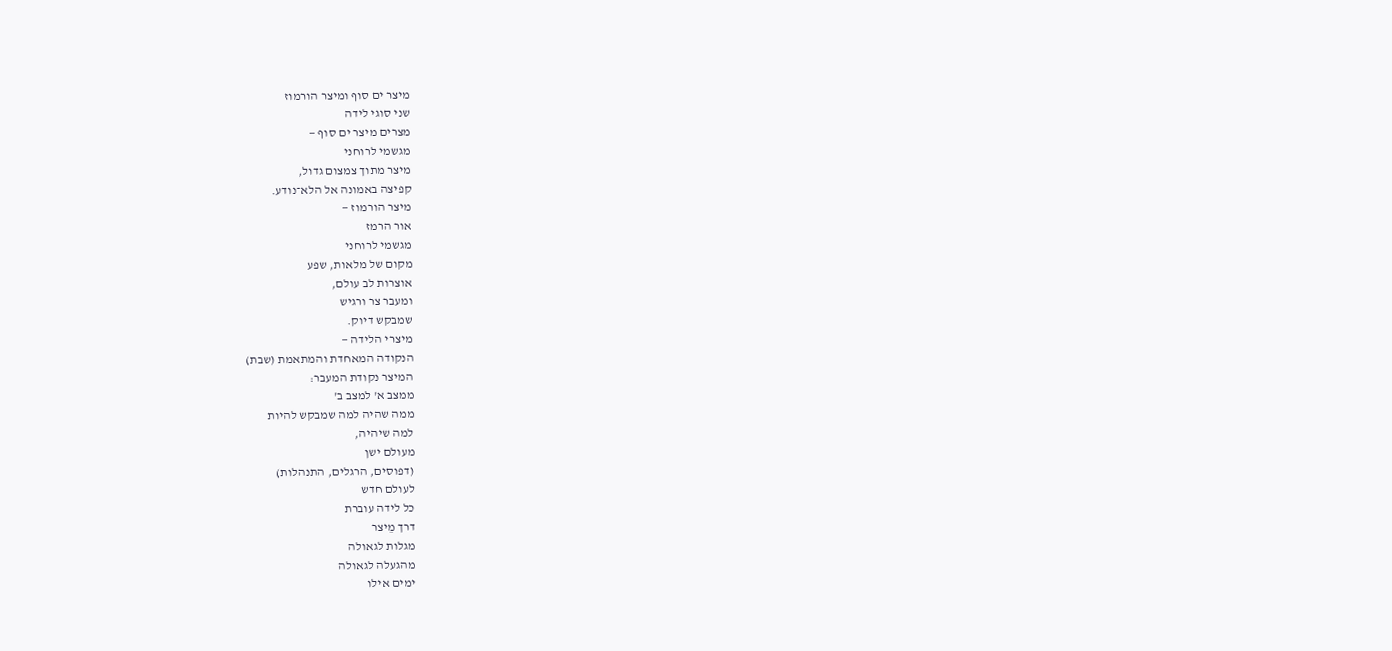מיצר ים סוף ומיצר הורמוז
שני סוגי לידה
מצרים מיצר ים סוף —
מגשמי לרוחני
מיצר מתוך צמצום גדול,
קפיצה באמונה אל הלא־נודע.
מיצר הורמוז —
אור הרמז
מגשמי לרוחני
מקום של מלאות, שפע
אוצרות לב עולם,
ומעבר צר ורגיש
שמבקש דיוק.
מיצרי הלידה —
הנקודה המאחדת והמתאמת (שבת)
המיצר נקודת המעבר:
ממצב א' למצב ב'
ממה שהיה למה שמבקש להיות
למה שיהיה,
מעולם ישן
(דפוסים, הרגלים, התנהלות)
לעולם חדש
כל לידה עוברת
דרך מֵיצר
מגלות לגאולה
מהגעלה לגאולה
ימים אילו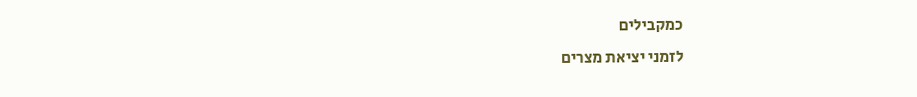כמקבילים
לזמני יציאת מצרים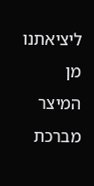ליציאתנו מן המיצר
מברכת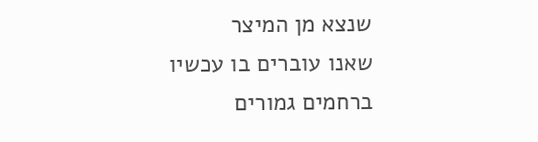שנצא מן המיצר
שאנו עוברים בו עכשיו
ברחמים גמורים